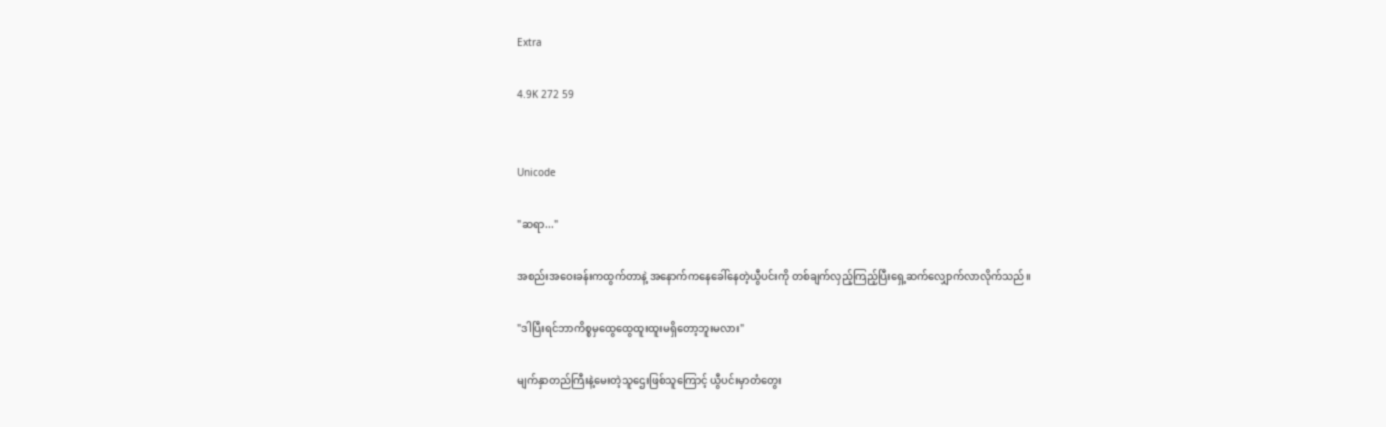Extra

4.9K 272 59


Unicode

"ဆရာ..."

အစည်းအဝေးခန်းကထွက်တာနဲ့ အနောက်ကနေခေါ်နေတဲ့ယွီပင်းကို တစ်ချက်လှည့်ကြည့်ပြီးရှေ့ဆက်လျှောက်လာလိုက်သည်။

"ဒါပြီးရင်ဘာကိစ္စမှထွေထွေထူးထူးမရှိတော့ဘူးမလား"

မျက်နှာတည်ကြီးနဲ့မေးတဲ့သူဌေးဖြစ်သူကြောင့် ယွီပင်းမှာတံတွေး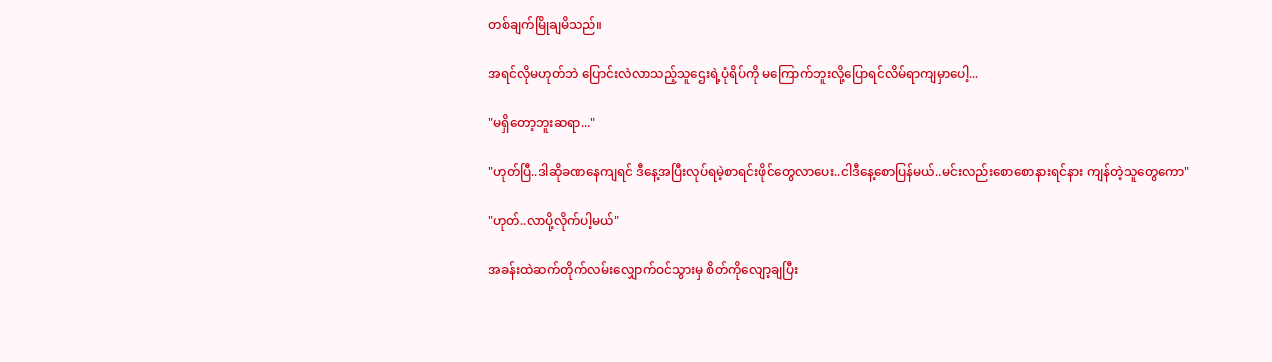တစ်ချက်မြိုချမိသည်။

အရင်လိုမဟုတ်ဘဲ ပြောင်းလဲလာသည့်သူဌေးရဲ့ပုံရိပ်ကို မကြောက်ဘူးလို့ပြောရင်လိမ်ရာကျမှာပေါ့...

"မရှိတော့ဘူးဆရာ..."

"ဟုတ်ပြီ..ဒါဆိုခဏနေကျရင် ဒီနေ့အပြီးလုပ်ရမဲ့စာရင်းဖိုင်တွေလာပေး..ငါဒီနေ့စောပြန်မယ်..မင်းလည်းစောစောနားရင်နား ကျန်တဲ့သူတွေကော"

"ဟုတ်..လာပို့လိုက်ပါ့မယ်"

အခန်းထဲဆက်တိုက်လမ်းလျှောက်ဝင်သွားမှ စိတ်ကိုလျော့ချပြီး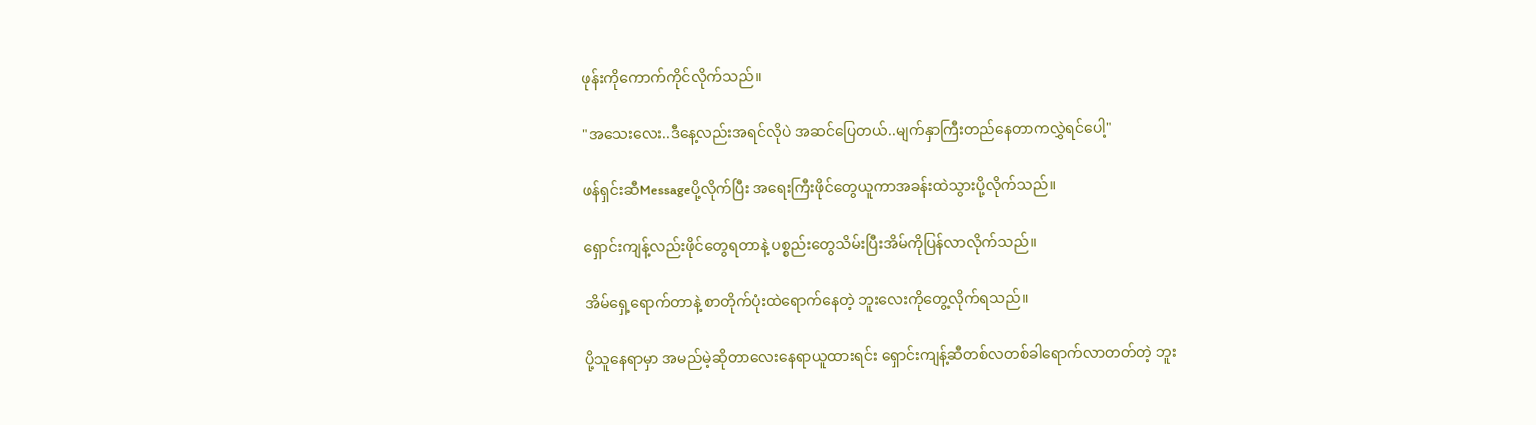ဖုန်းကိုကောက်ကိုင်လိုက်သည်။

"အသေးလေး..ဒီနေ့လည်းအရင်လိုပဲ အဆင်ပြေတယ်..မျက်နှာကြီးတည်နေတာကလွှဲရင်ပေါ့"

ဖန်ရှင်းဆီMessageပို့လိုက်ပြီး အရေးကြီးဖိုင်တွေယူကာအခန်းထဲသွားပို့လိုက်သည်။

ရှောင်းကျန့်လည်းဖိုင်တွေရတာနဲ့ ပစ္စည်းတွေသိမ်းပြီးအိမ်ကိုပြန်လာလိုက်သည်။

အိမ်ရှေ့ရောက်တာနဲ့ စာတိုက်ပုံးထဲရောက်နေတဲ့ ဘူးလေးကိုတွေ့လိုက်ရသည်။

ပို့သူနေရာမှာ အမည်မဲ့ဆိုတာလေးနေရာယူထားရင်း ရှောင်းကျန့်ဆီတစ်လတစ်ခါရောက်လာတတ်တဲ့ ဘူး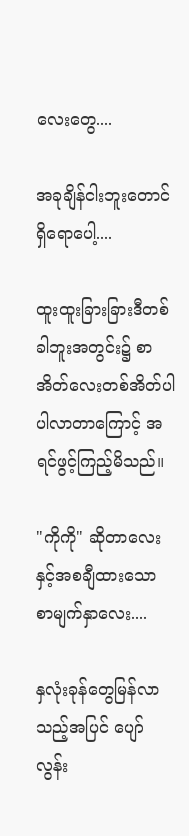လေးတွေ....

အခုချိန်ငါးဘူးတောင်ရှိရောပေါ့....

ထူးထူးခြားခြားဒီတစ်ခါဘူးအတွင်း၌ စာအိတ်လေးတစ်အိတ်ပါ ပါလာတာကြောင့် အရင်ဖွင့်ကြည့်မိသည်။

"ကိုကို" ဆိုတာလေးနှင့်အစချီထားသော စာမျက်နှာလေး....

နှလုံးခုန်တွေမြန်လာသည့်အပြင် ပျော်လွန်း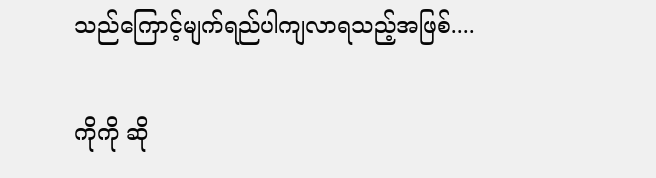သည်ကြောင့်မျက်ရည်ပါကျလာရသည့်အဖြစ်....

ကိုကို ဆို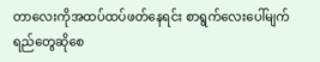တာလေးကိုအထပ်ထပ်ဖတ်နေရင်း စာရွက်လေးပေါ်မျက်ရည်တွေဆိုစေ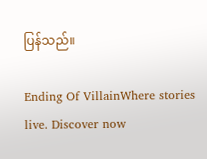ပြန်သည်။

Ending Of VillainWhere stories live. Discover now